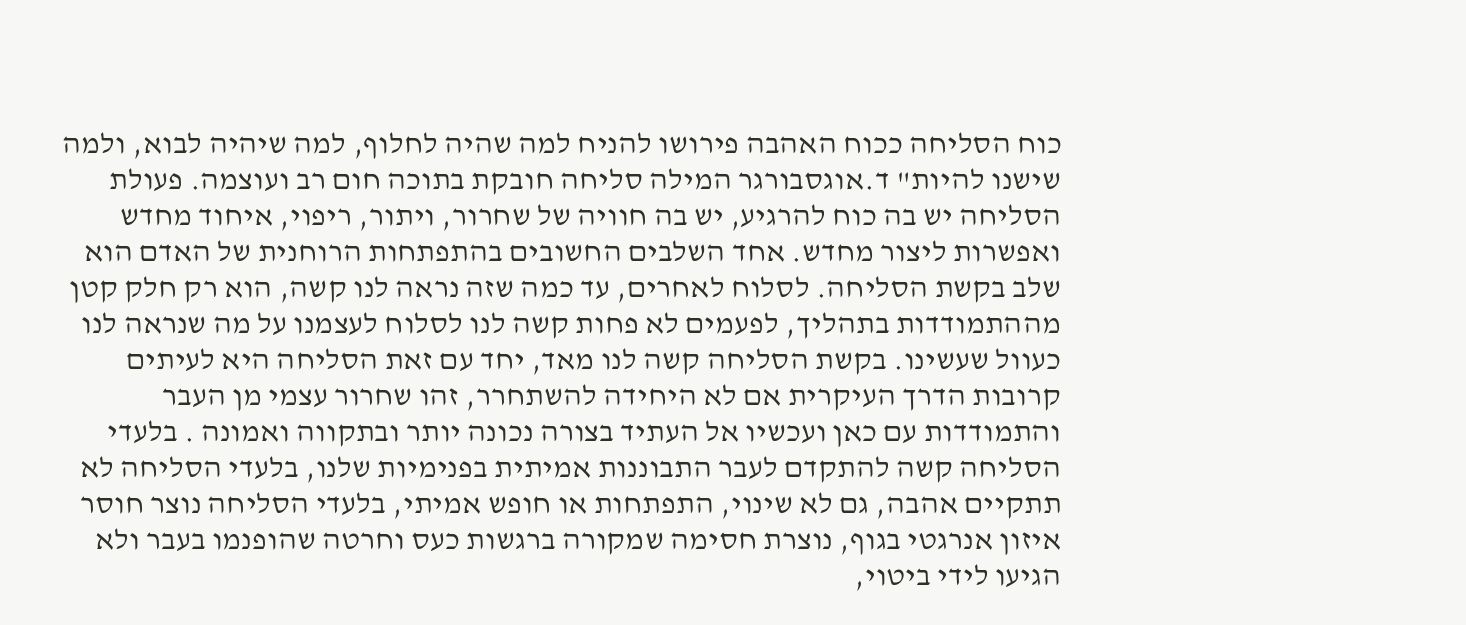כוח הסליחה ככוח האהבה פירושו להניח למה שהיה לחלוף, למה שיהיה לבוא, ולמה שישנו להיות" ד.אוגסבורגר המילה סליחה חובקת בתוכה חום רב ועוצמה. פעולת הסליחה יש בה כוח להרגיע, יש בה חוויה של שחרור, ויתור, ריפוי, איחוד מחדש ואפשרות ליצור מחדש. אחד השלבים החשובים בהתפתחות הרוחנית של האדם הוא שלב בקשת הסליחה. לסלוח לאחרים, עד כמה שזה נראה לנו קשה, הוא רק חלק קטן מההתמודדות בתהליך, לפעמים לא פחות קשה לנו לסלוח לעצמנו על מה שנראה לנו כעוול שעשינו. בקשת הסליחה קשה לנו מאד, יחד עם זאת הסליחה היא לעיתים קרובות הדרך העיקרית אם לא היחידה להשתחרר, זהו שחרור עצמי מן העבר והתמודדות עם כאן ועכשיו אל העתיד בצורה נכונה יותר ובתקווה ואמונה . בלעדי הסליחה קשה להתקדם לעבר התבוננות אמיתית בפנימיות שלנו, בלעדי הסליחה לא תתקיים אהבה, גם לא שינוי, התפתחות או חופש אמיתי, בלעדי הסליחה נוצר חוסר איזון אנרגטי בגוף, נוצרת חסימה שמקורה ברגשות כעס וחרטה שהופנמו בעבר ולא הגיעו לידי ביטוי,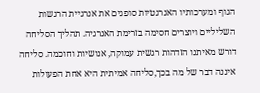הגוף ומערכותיו האנרגטיות סופגים את אנרגיית הרגשות השליליים ויוצרים חסימה בזרימת האנרגיה. תהליך הסליחה דורש מאיתנו הזדהות רגשית עמוקה, אנושיות וחוכמה. סליחה איננה דבר של מה בכך,סליחה אמיתית היא אחת הפעולות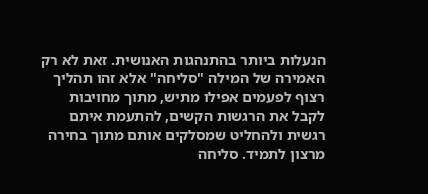הנעלות ביותר בהתנהגות האנושית. זאת לא רק האמירה של המילה "סליחה" אלא זהו תהליך רצוף לפעמים אפילו מתיש, מתוך מחויבות לקבל את הרגשות הקשים, להתעמת איתם רגשית ולהחליט שמסלקים אותם מתוך בחירה מרצון לתמיד. סליחה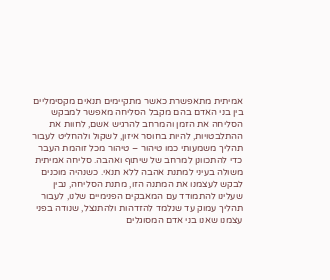אמיתית מתאפשרת כאשר מתקיימים תנאים מקסימליים בין בני האדם בהם מקבל הסליחה מאפשר למבקש הסליחה את הזמן והמרחב להרגיש אשם, לחוות את ההתלבטויות, להיות בחוסר איזון, לשקול ולהחליט לעבור תהליך משמעותי כמו טיהור – טיהור מכל זוהמת העבר כדי להתכוונן למרחב של שיתוף ואהבה. סליחה אמיתית משולה בעיני למתנת אהבה ללא תנאי. כשנהיה מוכנים לבקש לעצמנו את המתנה הזו, מתנת הסליחה, נבין שעלינו להתמודד עם המאבקים הפנימיים שלנו, לעבור תהליך עמוק עד שנלמד להזדהות ולהתנצל, שנודה בפני עצמנו שאנו בני אדם המסוגלים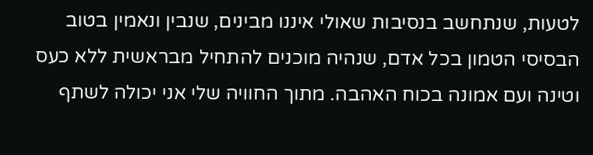לטעות, שנתחשב בנסיבות שאולי איננו מבינים, שנבין ונאמין בטוב הבסיסי הטמון בכל אדם, שנהיה מוכנים להתחיל מבראשית ללא כעס וטינה ועם אמונה בכוח האהבה. מתוך החוויה שלי אני יכולה לשתף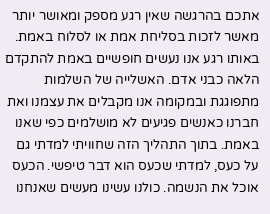אתכם בהרגשה שאין רגע מספק ומאושר יותר מאשר לזכות בסליחת אמת או לסלוח באמת. באותו רגע אנו נעשים חופשיים באמת להתקדם הלאה כבני אדם. האשלייה של השלמות מתפוגגת ובמקומה אנו מקבלים את עצמנו ואת חברנו כאנשים פגיעים לא מושלמים כפי שאנו באמת. בתוך התהליך הזה שחוויתי למדתי גם על כעס, למדתי שכעס הוא דבר טיפשי. הכעס אוכל את הנשמה. כולנו עשינו מעשים שאנחנו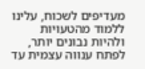מעדיפים לשכוח, עלינו ללמוד מהטעויות ולהיות נבונים יותר, לפתח ענווה עצמית עד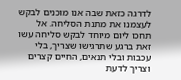לדרגה כזאת שבה אנו מוכנים לבקש לעצמנו את מתנת הסליחה. אל תחכו ליום מיוחד לבקש סליחה עשו זאת ברגע שתרגישו שצריך, בלי עכבות ובלי תנאים, החיים קצרים וצריך לדעת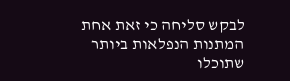לבקש סליחה כי זאת אחת המתנות הנפלאות ביותר שתוכלו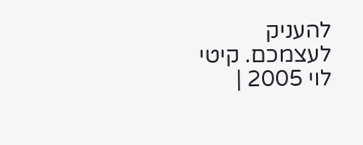להעניק לעצמכם. קיטי לוי 2005 |